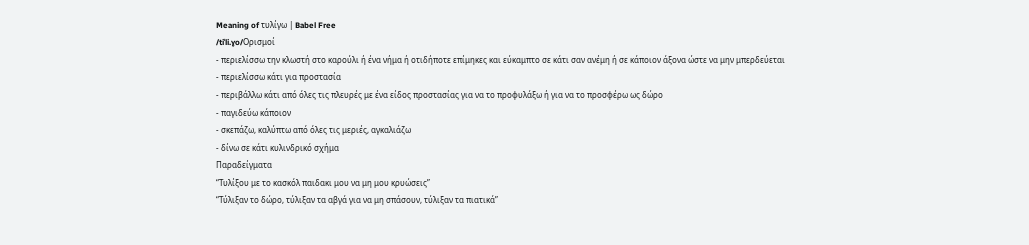Meaning of τυλίγω | Babel Free
/tiˈli.ɣo/Ορισμοί
- περιελίσσω την κλωστή στο καρούλι ή ένα νήμα ή οτιδήποτε επίμηκες και εύκαμπτο σε κάτι σαν ανέμη ή σε κάποιον άξονα ώστε να μην μπερδεύεται
- περιελίσσω κάτι για προστασία
- περιβάλλω κάτι από όλες τις πλευρές με ένα είδος προστασίας για να το προφυλάξω ή για να το προσφέρω ως δώρο
- παγιδεύω κάποιον
- σκεπάζω, καλύπτω από όλες τις μεριές, αγκαλιάζω
- δίνω σε κάτι κυλινδρικό σχήμα
Παραδείγματα
“Τυλίξου με το κασκόλ παιδακι μου να μη μου κρυώσεις”
“Τύλιξαν το δώρο, τύλιξαν τα αβγά για να μη σπάσουν, τύλιξαν τα πιατικά”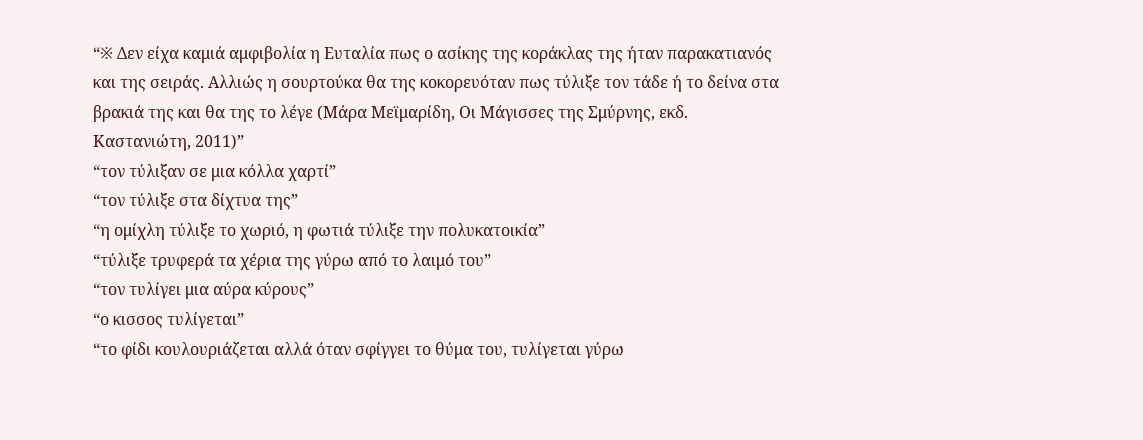“※ Δεν είχα καμιά αμφιβολία η Ευταλία πως ο ασίκης της κοράκλας της ήταν παρακατιανός και της σειράς. Αλλιώς η σουρτούκα θα της κοκορευόταν πως τύλιξε τον τάδε ή το δείνα στα βρακιά της και θα της το λέγε (Μάρα Μεϊμαρίδη, Οι Μάγισσες της Σμύρνης, εκδ. Καστανιώτη, 2011)”
“τον τύλιξαν σε μια κόλλα χαρτί”
“τον τύλιξε στα δίχτυα της”
“η ομίχλη τύλιξε το χωριό, η φωτιά τύλιξε την πολυκατοικία”
“τύλιξε τρυφερά τα χέρια της γύρω από το λαιμό του”
“τον τυλίγει μια αύρα κύρους”
“ο κισσος τυλίγεται”
“το φίδι κουλουριάζεται αλλά όταν σφίγγει το θύμα του, τυλίγεται γύρω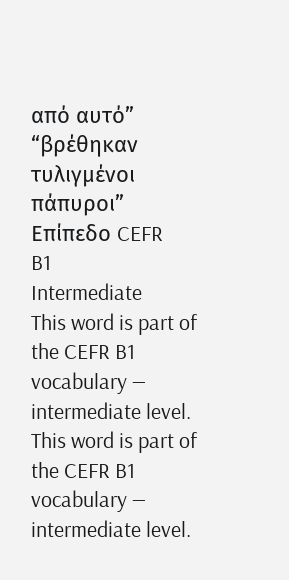από αυτό”
“βρέθηκαν τυλιγμένοι πάπυροι”
Επίπεδο CEFR
B1
Intermediate
This word is part of the CEFR B1 vocabulary — intermediate level.
This word is part of the CEFR B1 vocabulary — intermediate level.